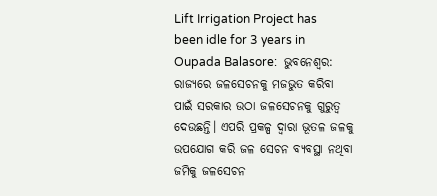Lift Irrigation Project has been idle for 3 years in Oupada Balasore:  ଭୁବନେଶ୍ୱର: ରାଜ୍ୟରେ ଜଳସେଚନକୁ ମଜଭୁତ କରିବା ପାଇଁ ସରକାର ଉଠା ଜଳସେଚନକୁ ଗୁରୁତ୍ୱ ଦେଉଛନ୍ତି। ଏପରି ପ୍ରକଳ୍ପ ଦ୍ୱାରା ଭୂତଳ ଜଳକୁ ଉପଯୋଗ କରି ଜଳ ସେଚନ ବ୍ୟବସ୍ଥା ନଥିବା ଜମିକୁ ଜଳସେଚନ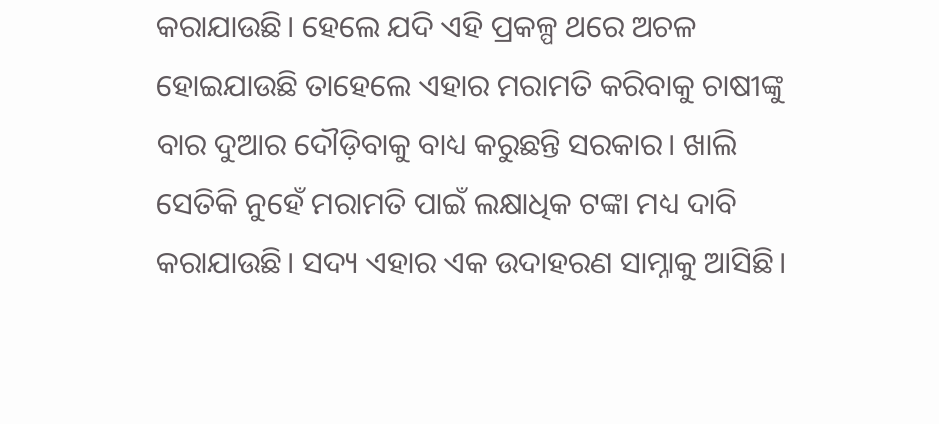କରାଯାଉଛି। ହେଲେ ଯଦି ଏହି ପ୍ରକଳ୍ପ ଥରେ ଅଚଳ ହୋଇଯାଉଛି ତାହେଲେ ଏହାର ମରାମତି କରିବାକୁ ଚାଷୀଙ୍କୁ ବାର ଦୁଆର ଦୌଡ଼ିବାକୁ ବାଧ୍ୟ କରୁଛନ୍ତି ସରକାର। ଖାଲି ସେତିକି ନୁହେଁ ମରାମତି ପାଇଁ ଲକ୍ଷାଧିକ ଟଙ୍କା ମଧ୍ୟ ଦାବି କରାଯାଉଛି। ସଦ୍ୟ ଏହାର ଏକ ଉଦାହରଣ ସାମ୍ନାକୁ ଆସିଛି।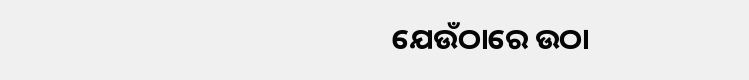ଯେଉଁଠାରେ ଉଠା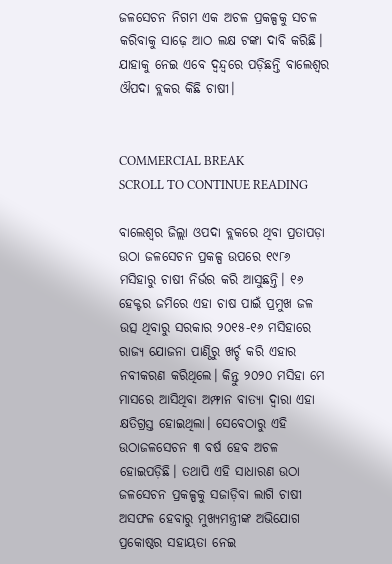ଜଳସେଚନ ନିଗମ ଏକ ଅଚଳ ପ୍ରକଳ୍ପକୁ ସଚଳ କରିବାକୁ ସାଢ଼େ ଆଠ ଲକ୍ଷ ଟଙ୍କା ଦାବି କରିଛି। ଯାହାକୁ ନେଇ ଏବେ ଦ୍ୱନ୍ଦ୍ୱରେ ପଡ଼ିଛନ୍ତି ବାଲେଶ୍ୱର ଔପଦା ବ୍ଲକର କିଛି ଚାଷୀ।


COMMERCIAL BREAK
SCROLL TO CONTINUE READING

ବାଲେଶ୍ୱର ଜିଲ୍ଲା ଓପଦା ବ୍ଲକରେ ଥିବା ପ୍ରତାପଡ଼ା ଉଠା ଜଳସେଚନ ପ୍ରକଳ୍ପ ଉପରେ ୧୯୮୬ ମସିହାରୁ ଚାଷୀ ନିର୍ଭର କରି ଆସୁଛନ୍ତି। ୧୬ ହେକ୍ଟର ଜମିରେ ଏହା ଚାଷ ପାଇଁ ପ୍ରମୁଖ ଜଳ ଉତ୍ସ ଥିବାରୁ ସରକାର ୨୦୧୫-୧୬ ମସିହାରେ ରାଜ୍ୟ ଯୋଜନା ପାଣ୍ଠିରୁ ଖର୍ଚ୍ଚ କରି ଏହାର ନବୀକରଣ କରିଥିଲେ। କିନ୍ତୁ ୨୦୨୦ ମସିହା ମେ ମାସରେ ଆସିଥିବା ଅମ୍ଫାନ ବାତ୍ୟା ଦ୍ୱାରା ଏହା କ୍ଷତିଗ୍ରସ୍ତ ହୋଇଥିଲା। ସେବେଠାରୁ ଏହି ଉଠାଜଳସେଚନ ୩ ବର୍ଷ ହେବ ଅଚଳ ହୋଇପଡ଼ିଛି। ତଥାପି ଏହି ସାଧାରଣ ଉଠା ଜଳସେଚନ ପ୍ରକଳ୍ପକୁ ସଜାଡ଼ିବା ଲାଗି ଚାଷୀ ଅସଫଳ ହେବାରୁ ମୁଖ୍ୟମନ୍ତ୍ରୀଙ୍କ ଅଭିଯୋଗ ପ୍ରକୋଷ୍ଠର ସହାୟତା ନେଇ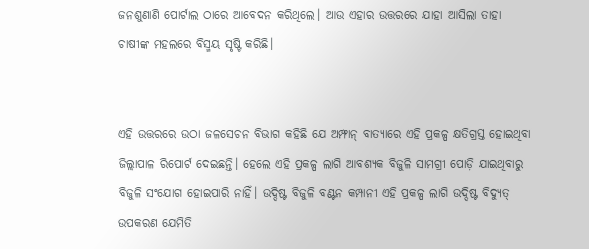ଜନଶୁଣାଣି ପୋର୍ଟାଲ ଠାରେ ଆବେଦନ କରିଥିଲେ। ଆଉ ଏହାର ଉତ୍ତରରେ ଯାହା ଆସିଲା ତାହା ଚାଷୀଙ୍କ ମହଲରେ ବିସ୍ମୟ ସୃଷ୍ଟି କରିଛି।


ଏହି ଉତ୍ତରରେ ଉଠା ଜଳସେଚନ ବିଭାଗ କହିଛି ଯେ ଅମ୍ଫାନ୍‍ ବାତ୍ୟାରେ ଏହି ପ୍ରକଳ୍ପ କ୍ଷତିଗ୍ରସ୍ତ ହୋଇଥିବା ଜିଲ୍ଲାପାଳ ରିପୋର୍ଟ ଦେଇଛନ୍ତି। ହେଲେ ଏହି ପ୍ରକଳ୍ପ ଲାଗି ଆବଶ୍ୟକ ବିଜୁଳି ସାମଗ୍ରୀ ପୋଡ଼ି ଯାଇଥିବାରୁ ବିଜୁଳି ସଂଯୋଗ ହୋଇପାରି ନାହିଁ। ଉଦ୍ଦିଷ୍ଟ ବିଜୁଳି ବଣ୍ଟନ କମ୍ପାନୀ ଏହି ପ୍ରକଳ୍ପ ଲାଗି ଉଦ୍ଦିଷ୍ଟ ବିଦ୍ୟୁତ୍‍ ଉପକରଣ ଯେମିତି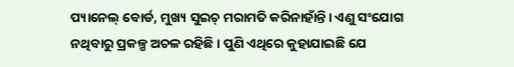ପ୍ୟାନେଲ୍‍ ବୋର୍ଡ, ମୁଖ୍ୟ ସୁଇଚ୍ ମରାମତି କରିନାହାଁନ୍ତି। ଏଣୁ ସଂଯୋଗ ନଥିବାରୁ ପ୍ରକଳ୍ପ ଅଚଳ ରହିଛି। ପୁଣି ଏଥିରେ କୁହାଯାଇଛି ଯେ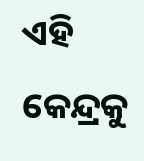ଏହି କେନ୍ଦ୍ରକୁ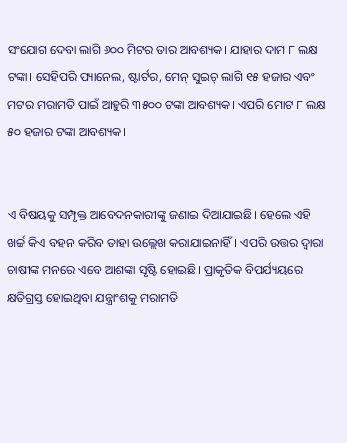ସଂଯୋଗ ଦେବା ଲାଗି ୬୦୦ ମିଟର ତାର ଆବଶ୍ୟକ। ଯାହାର ଦାମ ୮ ଲକ୍ଷ ଟଙ୍କା। ସେହିପରି ପ୍ୟାନେଲ, ଷ୍ଟାର୍ଟର, ମେନ୍‍ ସୁଇଚ୍‍ ଲାଗି ୧୫ ହଜାର ଏବଂ ମଟର ମରାମତି ପାଇଁ ଆହୁରି ୩୫୦୦ ଟଙ୍କା ଆବଶ୍ୟକ। ଏପରି ମୋଟ ୮ ଲକ୍ଷ ୫୦ ହଜାର ଟଙ୍କା ଆବଶ୍ୟକ।


ଏ ବିଷୟକୁ ସମ୍ପୃକ୍ତ ଆବେଦନକାରୀଙ୍କୁ ଜଣାଇ ଦିଆଯାଇଛି। ହେଲେ ଏହି ଖର୍ଚ୍ଚ କିଏ ବହନ କରିବ ତାହା ଉଲ୍ଲେଖ କରାଯାଇନାହିଁ। ଏପରି ଉତ୍ତର ଦ୍ୱାରା ଚାଷୀଙ୍କ ମନରେ ଏବେ ଆଶଙ୍କା ସୃଷ୍ଟି ହୋଇଛି। ପ୍ରାକୃତିକ ବିପର୍ଯ୍ୟୟରେ କ୍ଷତିଗ୍ରସ୍ତ ହୋଇଥିବା ଯନ୍ତ୍ରାଂଶକୁ ମରାମତି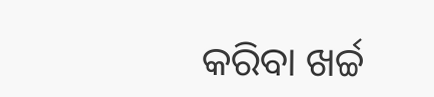କରିବା ଖର୍ଚ୍ଚ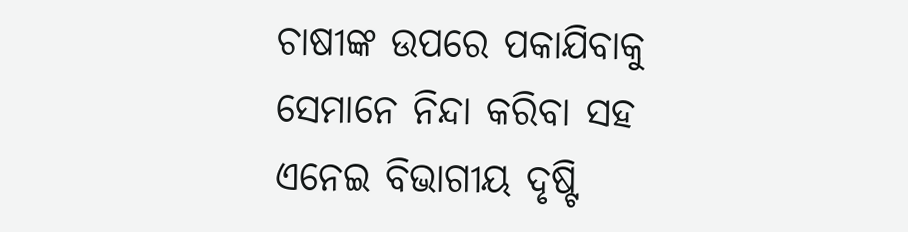ଚାଷୀଙ୍କ ଉପରେ ପକାଯିବାକୁ ସେମାନେ ନିନ୍ଦା କରିବା ସହ ଏନେଇ ବିଭାଗୀୟ ଦୃଷ୍ଟି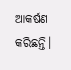ଆକର୍ଷଣ କରିଛନ୍ତି।